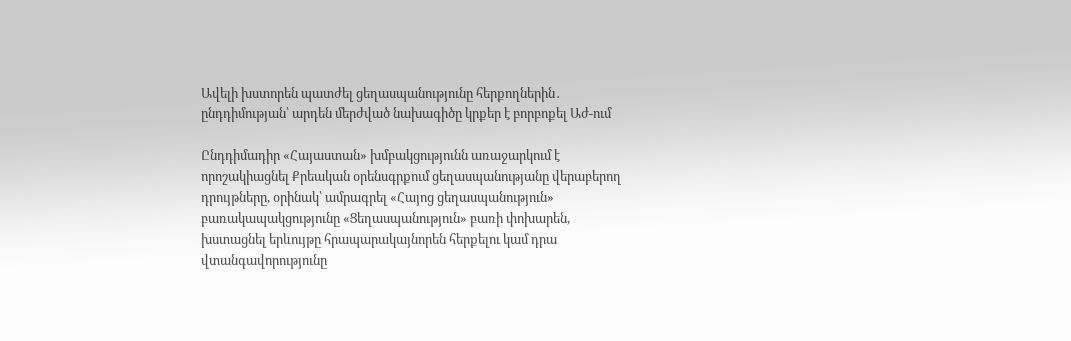Ավելի խստորեն պատժել ցեղասպանությունը հերքողներին․ ընդդիմության՝ արդեն մերժված նախագիծը կրքեր է բորբոքել Աժ-ում

Ընդդիմադիր «Հայաստան» խմբակցությունն առաջարկում է որոշակիացնել Քրեական օրենսգրքում ցեղասպանությանը վերաբերող դրույթները, օրինակ՝ ամրագրել «Հայոց ցեղասպանություն» բառակապակցությունը «Ցեղասպանություն» բառի փոխարեն, խստացնել երևույթը հրապարակայնորեն հերքելու կամ դրա վտանգավորությունը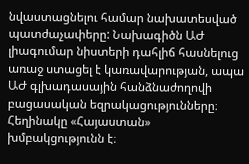նվաստացնելու համար նախատեսված պատժաչափերը: Նախագիծն ԱԺ լիագումար նիստերի դահլիճ հասնելուց առաջ ստացել է կառավարության, ապա ԱԺ գլխադասային հանձնաժողովի բացասական եզրակացությունները։ Հեղինակը «Հայաստան» խմբակցությունն է։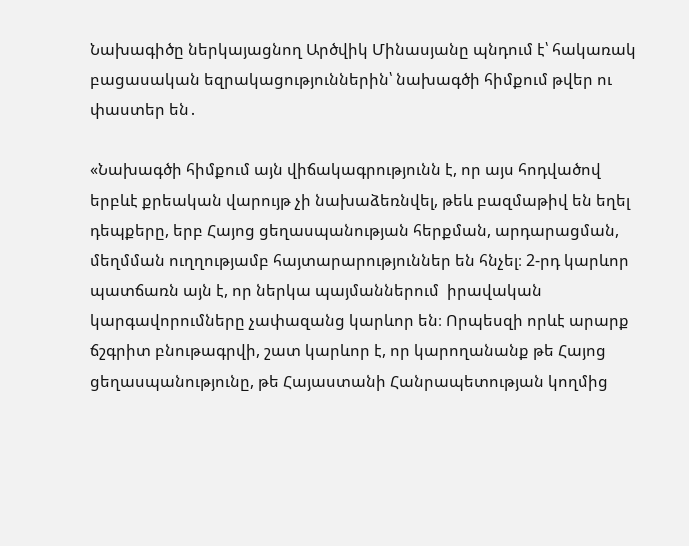Նախագիծը ներկայացնող Արծվիկ Մինասյանը պնդում է՝ հակառակ բացասական եզրակացություններին՝ նախագծի հիմքում թվեր ու փաստեր են․

«Նախագծի հիմքում այն վիճակագրությունն է, որ այս հոդվածով երբևէ քրեական վարույթ չի նախաձեռնվել, թեև բազմաթիվ են եղել դեպքերը, երբ Հայոց ցեղասպանության հերքման, արդարացման, մեղմման ուղղությամբ հայտարարություններ են հնչել։ 2-րդ կարևոր պատճառն այն է, որ ներկա պայմաններում  իրավական կարգավորումները չափազանց կարևոր են։ Որպեսզի որևէ արարք ճշգրիտ բնութագրվի, շատ կարևոր է, որ կարողանանք թե Հայոց ցեղասպանությունը, թե Հայաստանի Հանրապետության կողմից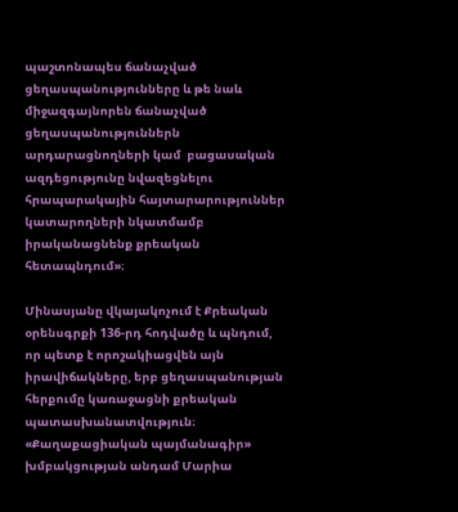պաշտոնապես ճանաչված ցեղասպանությունները և թե նաև միջազգայնորեն ճանաչված ցեղասպանություններն արդարացնողների կամ  բացասական ազդեցությունը նվազեցնելու հրապարակային հայտարարություններ կատարողների նկատմամբ իրականացնենք քրեական հետապնդում»։

Մինասյանը վկայակոչում է Քրեական օրենսգրքի 136-րդ հոդվածը և պնդում, որ պետք է որոշակիացվեն այն իրավիճակները, երբ ցեղասպանության հերքումը կառաջացնի քրեական պատասխանատվություն։ «Քաղաքացիական պայմանագիր» խմբակցության անդամ Մարիա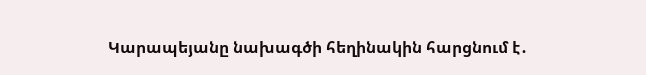Կարապեյանը նախագծի հեղինակին հարցնում է․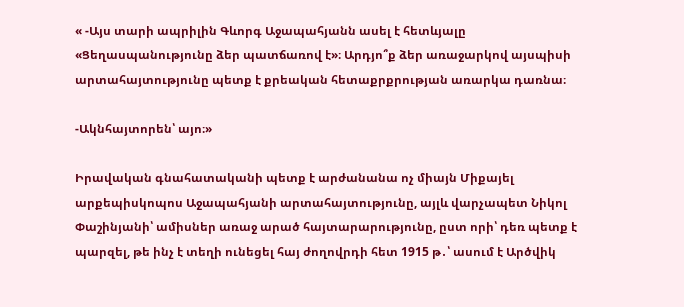« -Այս տարի ապրիլին Գևորգ Աջապահյանն ասել է հետևյալը «Ցեղասպանությունը ձեր պատճառով է»։ Արդյո՞ք ձեր առաջարկով այսպիսի արտահայտությունը պետք է քրեական հետաքրքրության առարկա դառնա։

-Ակնհայտորեն՝ այո։»

Իրավական գնահատականի պետք է արժանանա ոչ միայն Միքայել արքեպիսկոպոս Աջապահյանի արտահայտությունը, այլև վարչապետ Նիկոլ Փաշինյանի՝ ամիսներ առաջ արած հայտարարությունը, ըստ որի՝ դեռ պետք է պարզել, թե ինչ է տեղի ունեցել հայ ժողովրդի հետ 1915 թ․՝ ասում է Արծվիկ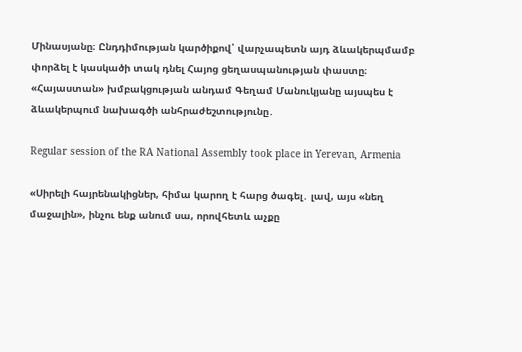Մինասյանը։ Ընդդիմության կարծիքով՝ վարչապետն այդ ձևակերպմամբ փորձել է կասկածի տակ դնել Հայոց ցեղասպանության փաստը։ «Հայաստան» խմբակցության անդամ Գեղամ Մանուկյանը այսպես է ձևակերպում նախագծի անհրաժեշտությունը․

Regular session of the RA National Assembly took place in Yerevan, Armenia

«Սիրելի հայրենակիցներ, հիմա կարող է հարց ծագել․ լավ, այս «նեղ մաջալին», ինչու ենք անում սա, որովհետև աչքը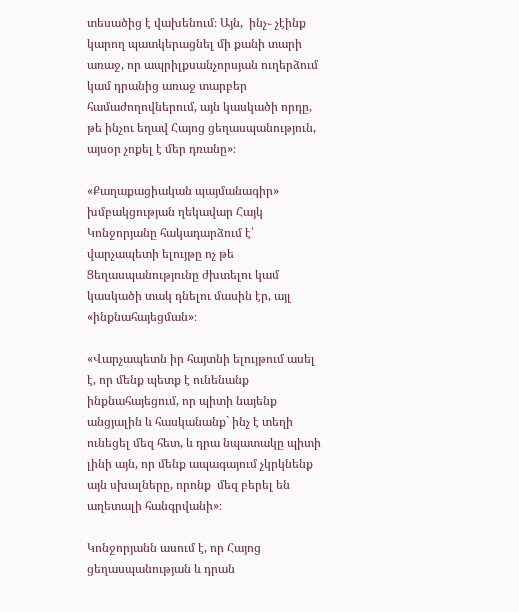տեսածից է վախենում։ Այն,  ինչ֊ չէինք կարող պատկերացնել մի քանի տարի առաջ, որ ապրիլքսանչորսյան ուղերձում կամ դրանից առաջ տարբեր համաժողովներում, այն կասկածի որդը, թե ինչու եղավ Հայոց ցեղասպանություն, այսօր չոքել է մեր դռանը»։

«Քաղաքացիական պայմանագիր» խմբակցության ղեկավար Հայկ Կոնջորյանը հակադարձում է՝ վարչապետի ելույթը ոչ թե Ցեղասպանությունը ժխտելու կամ կասկածի տակ դնելու մասին էր, այլ «ինքնահայեցման»։

«Վարչապետն իր հայտնի ելույթում ասել է, որ մենք պետք է ունենանք ինքնահայեցում, որ պիտի նայենք անցյալին և հասկանանք` ինչ է տեղի ունեցել մեզ հետ, և դրա նպատակը պիտի լինի այն, որ մենք ապագայում չկրկնենք այն սխալները, որոնք  մեզ բերել են աղետալի հանգրվանի»։

Կոնջորյանն ասում է, որ Հայոց ցեղասպանության և դրան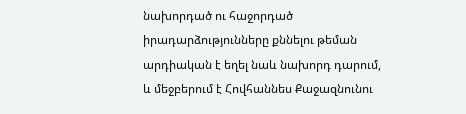նախորդած ու հաջորդած իրադարձությունները քննելու թեման արդիական է եղել նաև նախորդ դարում, և մեջբերում է Հովհաննես Քաջազնունու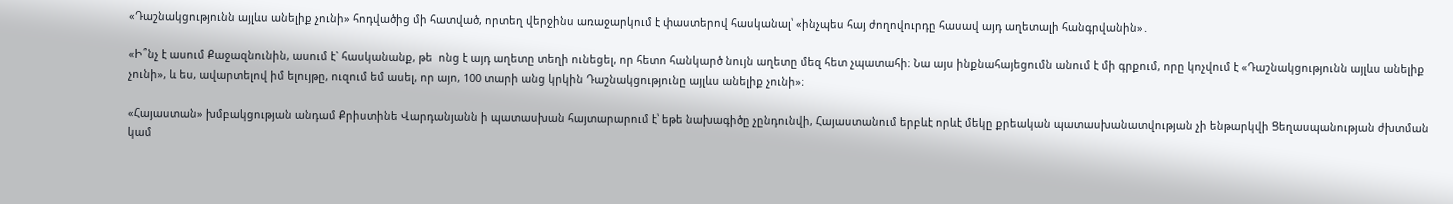«Դաշնակցությունն այլևս անելիք չունի» հոդվածից մի հատված, որտեղ վերջինս առաջարկում է փաստերով հասկանալ՝ «ինչպես հայ ժողովուրդը հասավ այդ աղետալի հանգրվանին»․

«Ի՞նչ է ասում Քաջազնունին, ասում է` հասկանանք, թե  ոնց է այդ աղետը տեղի ունեցել, որ հետո հանկարծ նույն աղետը մեզ հետ չպատահի։ Նա այս ինքնահայեցումն անում է մի գրքում, որը կոչվում է «Դաշնակցությունն այլևս անելիք չունի», և ես, ավարտելով իմ ելույթը, ուզում եմ ասել, որ այո, 100 տարի անց կրկին Դաշնակցությունը այլևս անելիք չունի»։

«Հայաստան» խմբակցության անդամ Քրիստինե Վարդանյանն ի պատասխան հայտարարում է՝ եթե նախագիծը չընդունվի, Հայաստանում երբևէ որևէ մեկը քրեական պատասխանատվության չի ենթարկվի Ցեղասպանության ժխտման կամ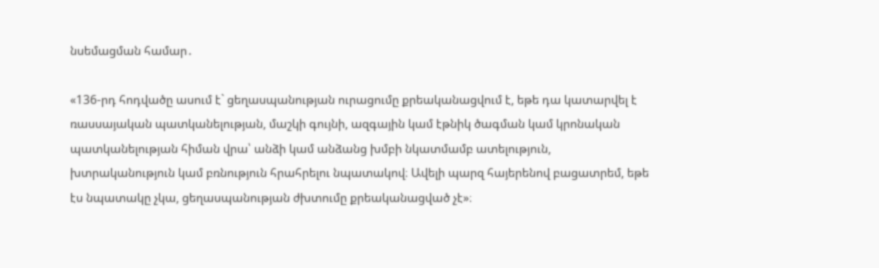նսեմացման համար․

«136-րդ հոդվածը ասում է` ցեղասպանության ուրացումը քրեականացվում է, եթե դա կատարվել է ռասսայական պատկանելության, մաշկի գույնի, ազգային կամ էթնիկ ծագման կամ կրոնական պատկանելության հիման վրա՝ անձի կամ անձանց խմբի նկատմամբ ատելություն, խտրականություն կամ բռնություն հրահրելու նպատակով։ Ավելի պարզ հայերենով բացատրեմ, եթե էս նպատակը չկա, ցեղասպանության ժխտումը քրեականացված չէ»։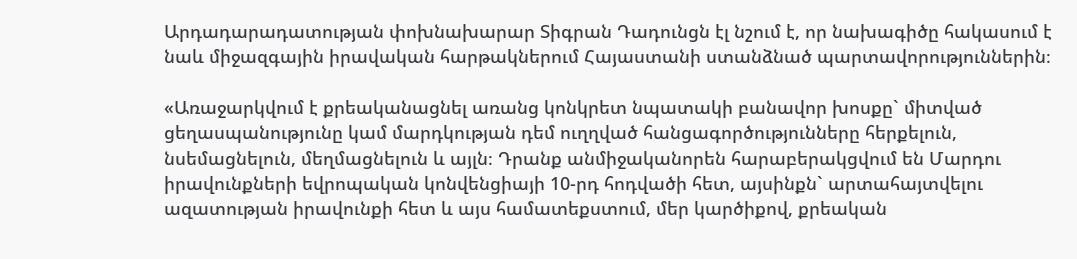Արդադարադատության փոխնախարար Տիգրան Դադունցն էլ նշում է, որ նախագիծը հակասում է նաև միջազգային իրավական հարթակներում Հայաստանի ստանձնած պարտավորություններին։

«Առաջարկվում է քրեականացնել առանց կոնկրետ նպատակի բանավոր խոսքը` միտված ցեղասպանությունը կամ մարդկության դեմ ուղղված հանցագործությունները հերքելուն, նսեմացնելուն, մեղմացնելուն և այլն։ Դրանք անմիջականորեն հարաբերակցվում են Մարդու իրավունքների եվրոպական կոնվենցիայի 10-րդ հոդվածի հետ, այսինքն` արտահայտվելու ազատության իրավունքի հետ և այս համատեքստում, մեր կարծիքով, քրեական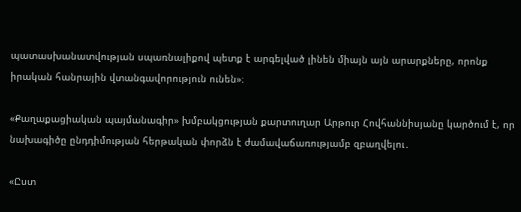պատասխանատվության սպառնալիքով պետք է արգելված լինեն միայն այն արարքները, որոնք իրական հանրային վտանգավորություն ունեն»։

«Քաղաքացիական պայմանագիր» խմբակցության քարտուղար Արթուր Հովհաննիսյանը կարծում է, որ նախագիծը ընդդիմության հերթական փորձն է ժամավաճառությամբ զբաղվելու․

«Ըստ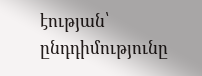էության՝ ընդդիմությունը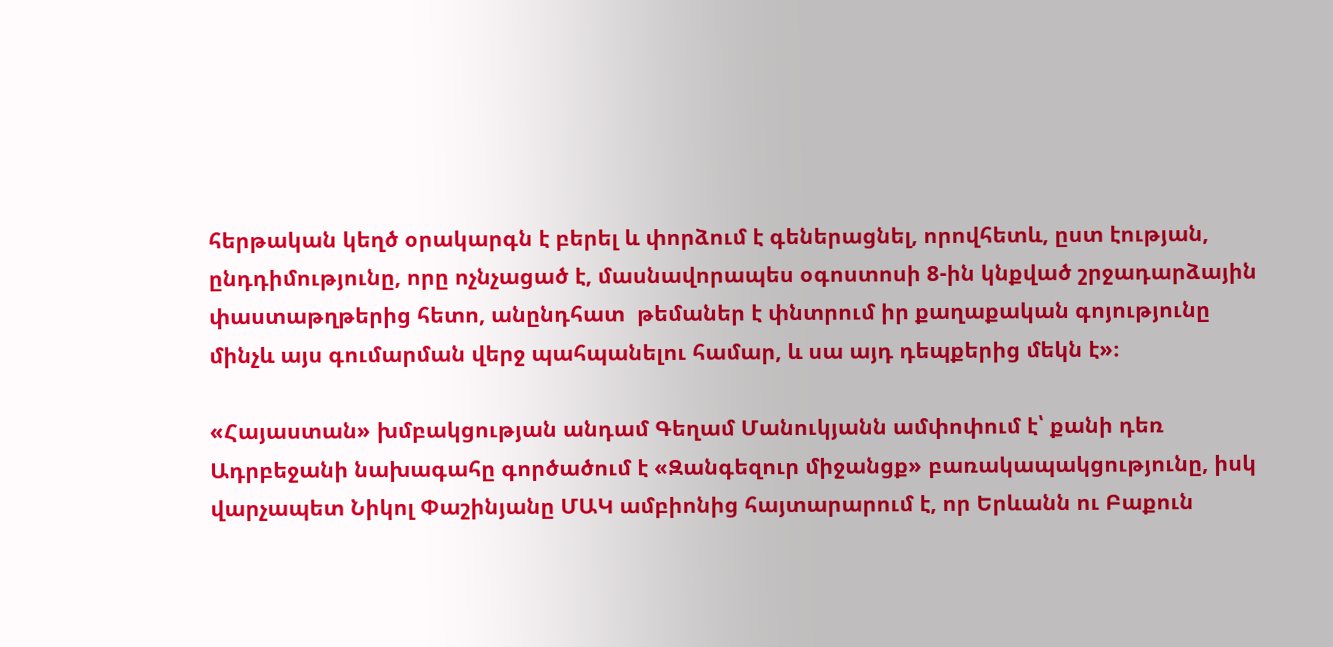հերթական կեղծ օրակարգն է բերել և փորձում է գեներացնել, որովհետև, ըստ էության, ընդդիմությունը, որը ոչնչացած է, մասնավորապես օգոստոսի 8-ին կնքված շրջադարձային փաստաթղթերից հետո, անընդհատ  թեմաներ է փնտրում իր քաղաքական գոյությունը մինչև այս գումարման վերջ պահպանելու համար, և սա այդ դեպքերից մեկն է»։

«Հայաստան» խմբակցության անդամ Գեղամ Մանուկյանն ամփոփում է՝ քանի դեռ Ադրբեջանի նախագահը գործածում է «Զանգեզուր միջանցք» բառակապակցությունը, իսկ վարչապետ Նիկոլ Փաշինյանը ՄԱԿ ամբիոնից հայտարարում է, որ Երևանն ու Բաքուն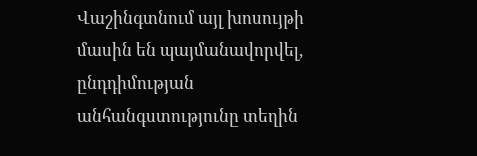Վաշինգտնում այլ խոսույթի մասին են պայմանավորվել, ընդդիմության անհանգստությունը տեղին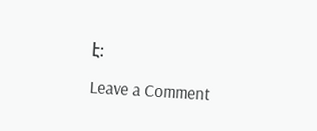է։

Leave a Comment